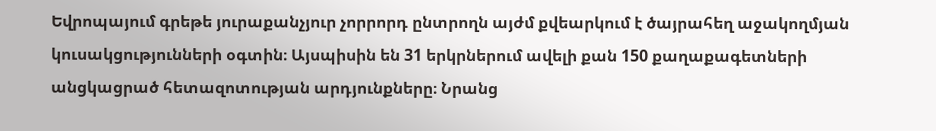Եվրոպայում գրեթե յուրաքանչյուր չորրորդ ընտրողն այժմ քվեարկում է ծայրահեղ աջակողմյան կուսակցությունների օգտին։ Այսպիսին են 31 երկրներում ավելի քան 150 քաղաքագետների անցկացրած հետազոտության արդյունքները։ Նրանց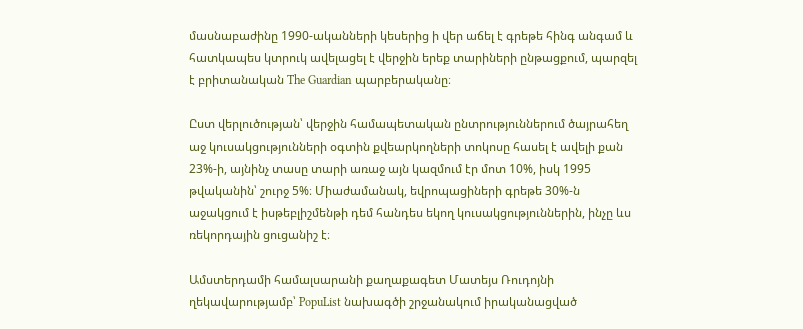մասնաբաժինը 1990-ականների կեսերից ի վեր աճել է գրեթե հինգ անգամ և հատկապես կտրուկ ավելացել է վերջին երեք տարիների ընթացքում, պարզել է բրիտանական The Guardian պարբերականը։

Ըստ վերլուծության՝ վերջին համապետական ընտրություններում ծայրահեղ աջ կուսակցությունների օգտին քվեարկողների տոկոսը հասել է ավելի քան 23%-ի, այնինչ տասը տարի առաջ այն կազմում էր մոտ 10%, իսկ 1995 թվականին՝ շուրջ 5%։ Միաժամանակ, եվրոպացիների գրեթե 30%-ն աջակցում է իսթեբլիշմենթի դեմ հանդես եկող կուսակցություններին, ինչը ևս ռեկորդային ցուցանիշ է։

Ամստերդամի համալսարանի քաղաքագետ Մատեյս Ռուդոյնի ղեկավարությամբ՝ PopuList նախագծի շրջանակում իրականացված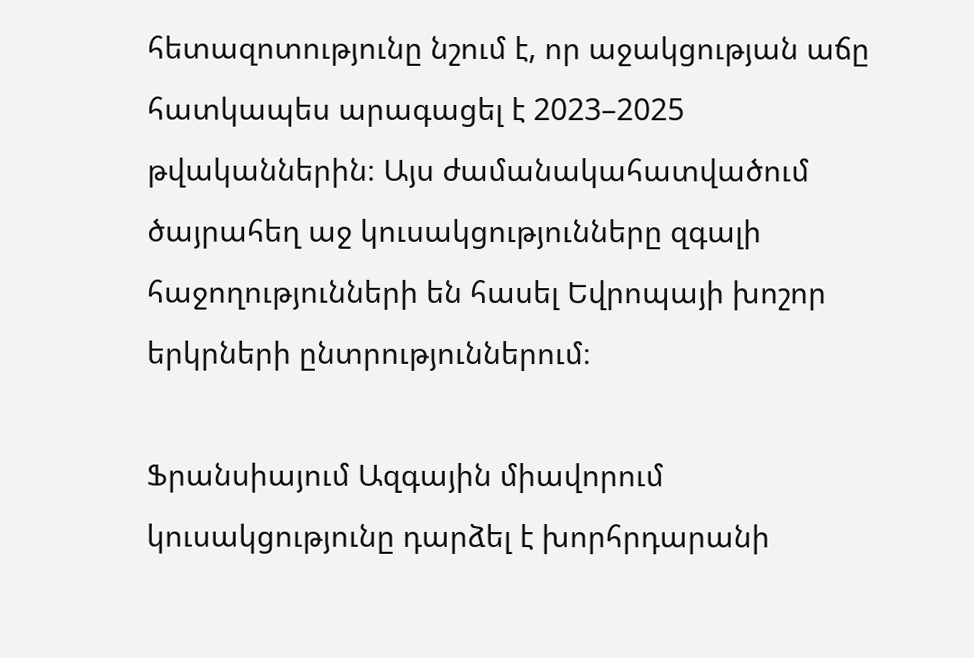հետազոտությունը նշում է, որ աջակցության աճը հատկապես արագացել է 2023–2025 թվականներին։ Այս ժամանակահատվածում ծայրահեղ աջ կուսակցությունները զգալի հաջողությունների են հասել Եվրոպայի խոշոր երկրների ընտրություններում։

Ֆրանսիայում Ազգային միավորում կուսակցությունը դարձել է խորհրդարանի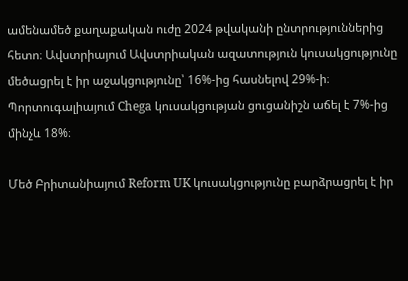ամենամեծ քաղաքական ուժը 2024 թվականի ընտրություններից հետո։ Ավստրիայում Ավստրիական ազատություն կուսակցությունը մեծացրել է իր աջակցությունը՝ 16%-ից հասնելով 29%-ի։ Պորտուգալիայում Chega կուսակցության ցուցանիշն աճել է 7%-ից մինչև 18%։

Մեծ Բրիտանիայում Reform UK կուսակցությունը բարձրացրել է իր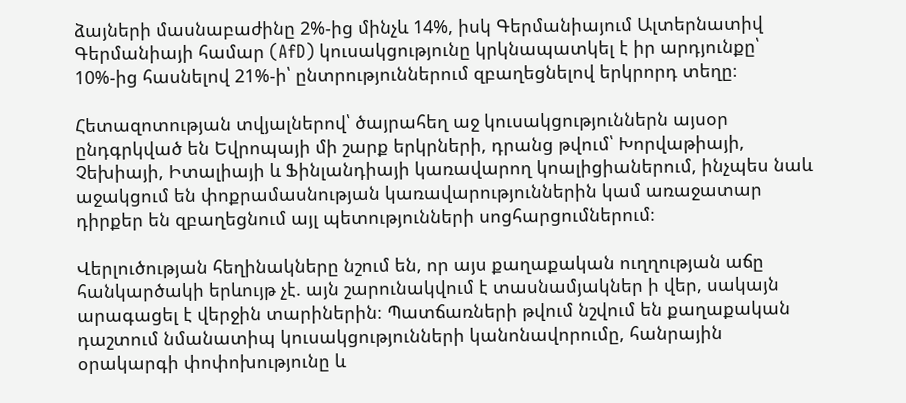ձայների մասնաբաժինը 2%-ից մինչև 14%, իսկ Գերմանիայում Ալտերնատիվ Գերմանիայի համար (AfD) կուսակցությունը կրկնապատկել է իր արդյունքը՝ 10%-ից հասնելով 21%-ի՝ ընտրություններում զբաղեցնելով երկրորդ տեղը։

Հետազոտության տվյալներով՝ ծայրահեղ աջ կուսակցություններն այսօր ընդգրկված են Եվրոպայի մի շարք երկրների, դրանց թվում՝ Խորվաթիայի, Չեխիայի, Իտալիայի և Ֆինլանդիայի կառավարող կոալիցիաներում, ինչպես նաև աջակցում են փոքրամասնության կառավարություններին կամ առաջատար դիրքեր են զբաղեցնում այլ պետությունների սոցհարցումներում։

Վերլուծության հեղինակները նշում են, որ այս քաղաքական ուղղության աճը հանկարծակի երևույթ չէ. այն շարունակվում է տասնամյակներ ի վեր, սակայն արագացել է վերջին տարիներին։ Պատճառների թվում նշվում են քաղաքական դաշտում նմանատիպ կուսակցությունների կանոնավորումը, հանրային օրակարգի փոփոխությունը և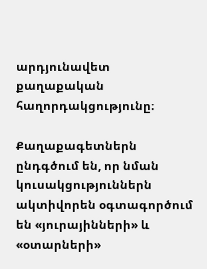արդյունավետ քաղաքական հաղորդակցությունը։

Քաղաքագետներն ընդգծում են, որ նման կուսակցություններն ակտիվորեն օգտագործում են «յուրայինների» և «օտարների»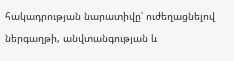հակադրության նարատիվը՝ ուժեղացնելով ներգաղթի, անվտանգության և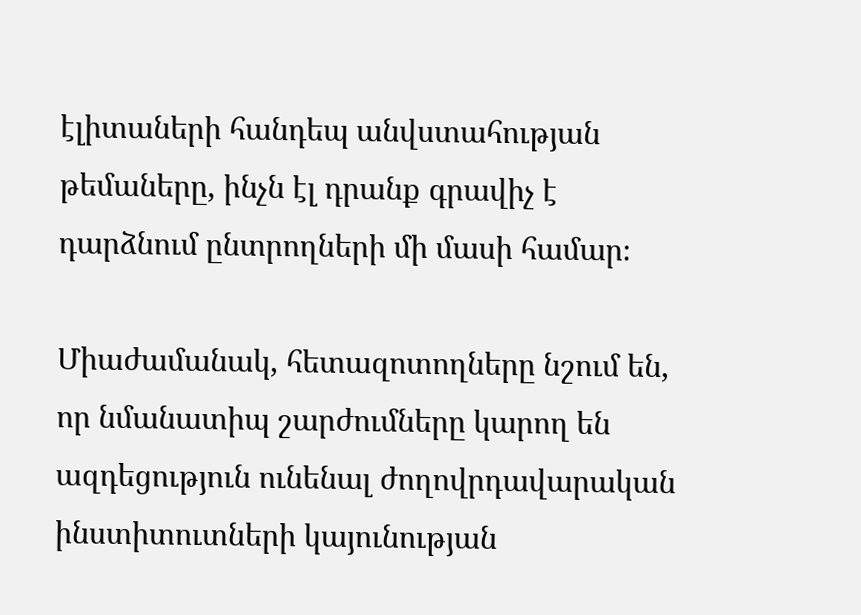էլիտաների հանդեպ անվստահության թեմաները, ինչն էլ դրանք գրավիչ է դարձնում ընտրողների մի մասի համար։

Միաժամանակ, հետազոտողները նշում են, որ նմանատիպ շարժումները կարող են ազդեցություն ունենալ ժողովրդավարական ինստիտուտների կայունության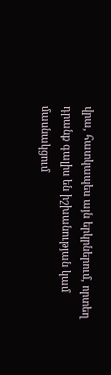վրա, հատկապես այն երկրներում, որտեղ դրանք գալիս են իշխանության կամ մասնակցում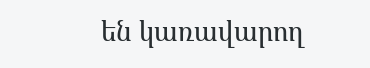են կառավարող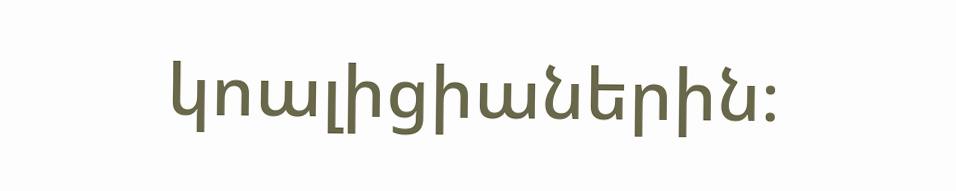կոալիցիաներին։